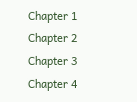Chapter 1
Chapter 2
Chapter 3
Chapter 4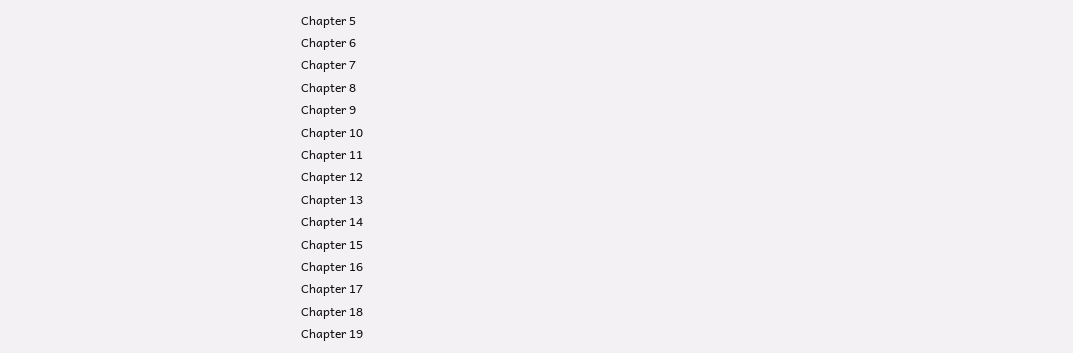Chapter 5
Chapter 6
Chapter 7
Chapter 8
Chapter 9
Chapter 10
Chapter 11
Chapter 12
Chapter 13
Chapter 14
Chapter 15
Chapter 16
Chapter 17
Chapter 18
Chapter 19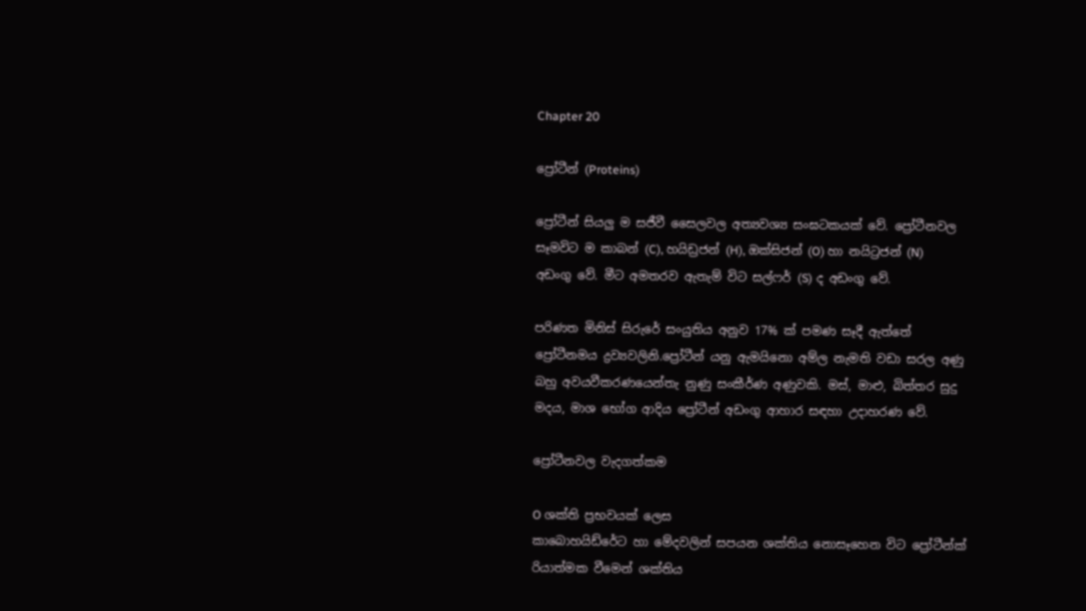Chapter 20

ප්‍රෝටීන් (Proteins)

ප්‍රෝටීන් සියලු ම සජීවී සෛලවල අත්‍යවශ්‍ය සංඝටකයක් වේ. ප්‍රෝටීනවල සෑමවිට ම කාබන් (C), හයිඩ්‍රජන් (H), ඔක්සිජන් (O) හා නයිට්‍රජන් (N) අඩංගු වේ. මීට අමතරව ඇතැම් විට සල්ෆර් (S) ද අඩංගු වේ.

පරිණත මිනිස් සිරුරේ සංයුතිය අනුව 17% ක් පමණ සෑදී ඇත්තේ ප්‍රෝටීනමය ද්‍රව්‍යවලිනි.ප්‍රෝටීන් යනු ඇමයිනො අම්ල නැමති වඩා සරල අණු බහු අවයවීකරණයෙන්තැ නුණු සංකීර්ණ අණුවකි. මස්, මාළු, බිත්තර සුදු මදය, මාශ භෝග ආදිය ප්‍රෝටීන් අඩංගු ආහාර සඳහා උදාහරණ වේ.

ප්‍රෝටීනවල වැදගත්කම

O ශක්ති ප්‍රභවයක් ලෙස
කාබොහයිඩ්රේට හා මේදවලින් සපයන ශක්තිය නොසෑහෙන විට ප්‍රෝටීන්ක්‍ රියාත්මක වීමෙන් ශක්තිය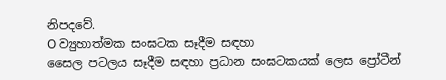නිපදවේ.
O ව්‍යුහාත්මක සංඝටක සෑදීම සඳහා
සෛල පටලය සෑදීම සඳහා ප්‍රධාන සංඝටකයක් ලෙස ප්‍රෝටීන්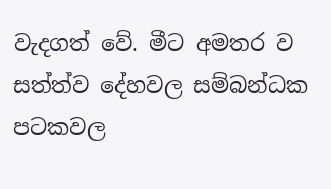වැදගත් වේ. මීට අමතර ව සත්ත්ව දේහවල සම්බන්ධක පටකවල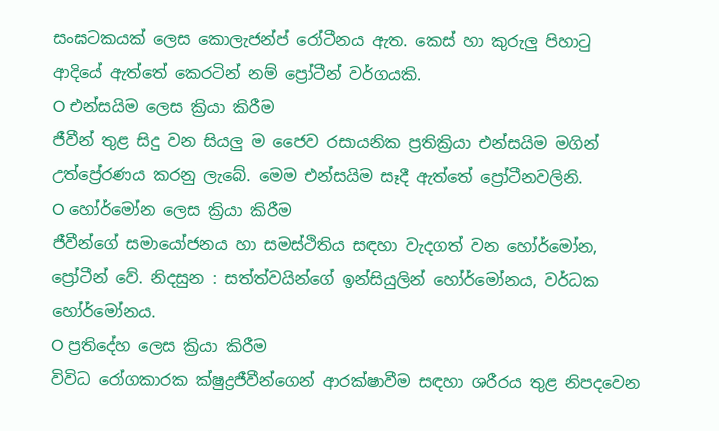සංඝටකයක් ලෙස කොලැජන්ප්‍ රෝටීනය ඇත. කෙස් හා කුරුලු පිහාටු ආදියේ ඇත්තේ කෙරටින් නම් ප්‍රෝටීන් වර්ගයකි.
O එන්සයිම ලෙස ක්‍රියා කිරීම
ජීවීන් තුළ සිදු වන සියලු ම ජෛව රසායනික ප්‍රතික්‍රියා එන්සයිම මගින් උත්ප්‍රේරණය කරනු ලැබේ. මෙම එන්සයිම සෑදී ඇත්තේ ප්‍රෝටීනවලිනි.
O හෝර්මෝන ලෙස ක්‍රියා කිරීම
ජීවීන්ගේ සමායෝජනය හා සමස්ථිතිය සඳහා වැදගත් වන හෝර්මෝන, ප්‍රෝටීන් වේ. නිදසුන : සත්ත්වයින්ගේ ඉන්සියුලින් හෝර්මෝනය, වර්ධක හෝර්මෝනය.
O ප්‍රතිදේහ ලෙස ක්‍රියා කිරීම
විවිධ රෝගකාරක ක්ෂුද්‍රජීවීන්ගෙන් ආරක්ෂාවීම සඳහා ශරීරය තුළ නිපදවෙන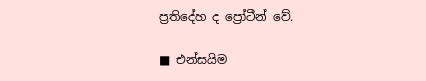ප්‍රතිදේහ ද ප්‍රෝටීන් වේ.

■ එන්සයිම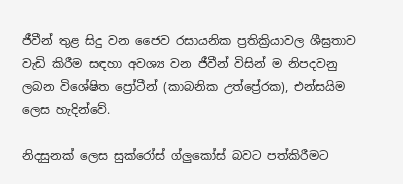ජීවීන් තුළ සිදු වන ජෛව රසායනික ප්‍රතික්‍රියාවල ශීඝ්‍රතාව වැඩි කිරීම සඳහා අවශ්‍ය වන ජීවීන් විසින් ම නිපදවනු ලබන විශේෂිත ප්‍රෝටීන් (කාබනික උත්ප්‍රේරක), එන්සයිම ලෙස හැදින්වේ.

නිදසුනක් ලෙස සුක්රෝස් ග්ලුකෝස් බවට පත්කිරීමට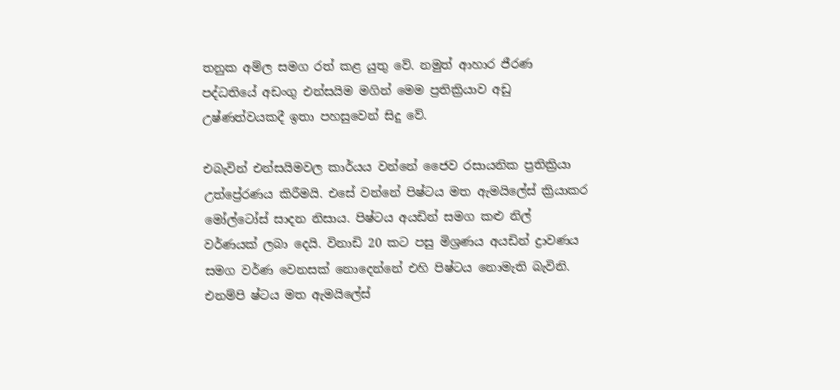තනුක අම්ල සමග රත් කළ යුතු වේ. නමුත් ආහාර ජීරණ පද්ධතියේ අඩංගු එන්සයිම මගින් මෙම ප්‍රතික්‍රියාව අඩු උෂ්ණත්වයකදී ඉතා පහසුවෙන් සිදු වේ.

එබැවින් එන්සයිමවල කාර්යය වන්නේ ජෛව රසායනික ප්‍රතික්‍රියා උත්ප්‍රේරණය කිරීමයි. එසේ වන්නේ පිෂ්ටය මත ඇමයිලේස් ක්‍රියාකර මෝල්ටෝස් සාදන නිසාය. පිෂ්ටය අයඩින් සමග කළු නිල් වර්ණයක් ලබා දෙයි. විනාඩි 20 කට පසු මිශ්‍රණය අයඩින් ද්‍රාවණය සමග වර්ණ වෙනසක් නොදෙන්නේ එහි පිෂ්ටය නොමැති බැවිනි. එනම්පි ෂ්ටය මත ඇමයිලේස්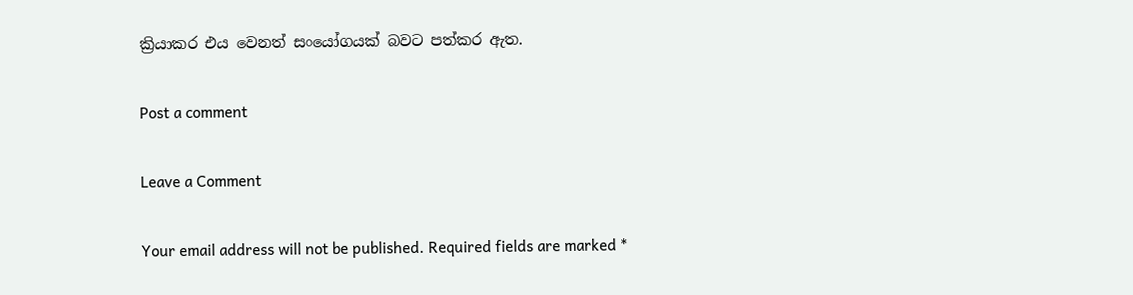ක්‍රියාකර එය වෙනත් සංයෝගයක් බවට පත්කර ඇත.

Post a comment

Leave a Comment

Your email address will not be published. Required fields are marked *